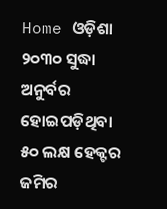Home ଓଡ଼ିଶା ୨୦୩୦ ସୁଦ୍ଧା ଅନୁର୍ବର ହୋଇପଡ଼ିଥିବା ୫୦ ଲକ୍ଷ ହେକ୍ଟର ଜମିର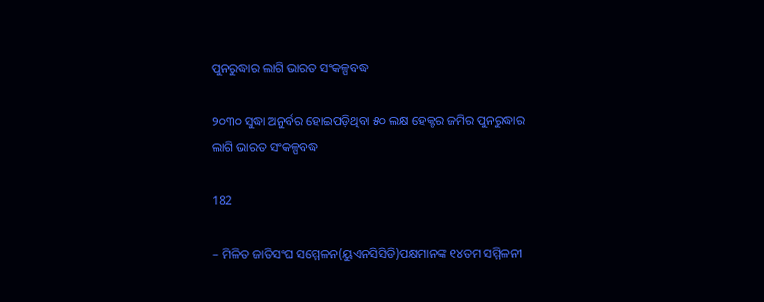ପୁନରୁଦ୍ଧାର ଲାଗି ଭାରତ ସଂକଳ୍ପବଦ୍ଧ

୨୦୩୦ ସୁଦ୍ଧା ଅନୁର୍ବର ହୋଇପଡ଼ିଥିବା ୫୦ ଲକ୍ଷ ହେକ୍ଟର ଜମିର ପୁନରୁଦ୍ଧାର ଲାଗି ଭାରତ ସଂକଳ୍ପବଦ୍ଧ

182

– ମିଳିତ ଜାତିସଂଘ ସମ୍ମେଳନ(ୟୁଏନସିସିଡି)ପକ୍ଷମାନଙ୍କ ୧୪ତମ ସମ୍ମିଳନୀ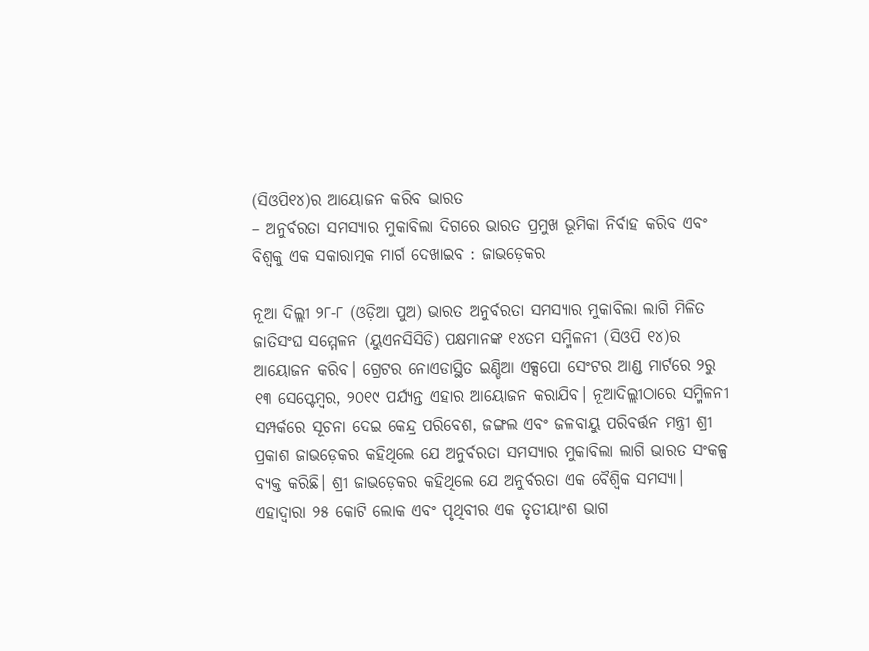(ସିଓପି୧୪)ର ଆୟୋଜନ କରିବ ଭାରତ
– ଅନୁର୍ବରତା ସମସ୍ୟାର ମୁକାବିଲା ଦିଗରେ ଭାରତ ପ୍ରମୁଖ ଭୂମିକା ନିର୍ବାହ କରିବ ଏବଂ ବିଶ୍ୱକୁ ଏକ ସକାରାତ୍ମକ ମାର୍ଗ ଦେଖାଇବ : ଜାଭଡ଼େକର

ନୂଆ ଦିଲ୍ଲୀ ୨୮-୮ (ଓଡ଼ିଆ ପୁଅ) ଭାରତ ଅନୁର୍ବରତା ସମସ୍ୟାର ମୁକାବିଲା ଲାଗି ମିଳିତ ଜାତିସଂଘ ସମ୍ମେଳନ (ୟୁଏନସିସିଡି) ପକ୍ଷମାନଙ୍କ ୧୪ତମ ସମ୍ମିଳନୀ (ସିଓପି ୧୪)ର ଆୟୋଜନ କରିବ। ଗ୍ରେଟର ନୋଏଡାସ୍ଥିତ ଇଣ୍ଡିଆ ଏକ୍ସପୋ ସେଂଟର ଆଣ୍ଡ ମାର୍ଟରେ ୨ରୁ ୧୩ ସେପ୍ଟେମ୍ବର, ୨୦୧୯ ପର୍ଯ୍ୟନ୍ତ ଏହାର ଆୟୋଜନ କରାଯିବ। ନୂଆଦିଲ୍ଲୀଠାରେ ସମ୍ମିଳନୀ ସମ୍ପର୍କରେ ସୂଚନା ଦେଇ କେନ୍ଦ୍ର ପରିବେଶ, ଜଙ୍ଗଲ ଏବଂ ଜଳବାୟୁ ପରିବର୍ତ୍ତନ ମନ୍ତ୍ରୀ ଶ୍ରୀ ପ୍ରକାଶ ଜାଭଡ଼େକର କହିଥିଲେ ଯେ ଅନୁର୍ବରତା ସମସ୍ୟାର ମୁକାବିଲା ଲାଗି ଭାରତ ସଂକଳ୍ପ ବ୍ୟକ୍ତ କରିଛି। ଶ୍ରୀ ଜାଭଡ଼େକର କହିଥିଲେ ଯେ ଅନୁର୍ବରତା ଏକ ବୈଶ୍ୱିକ ସମସ୍ୟା। ଏହାଦ୍ୱାରା ୨୫ କୋଟି ଲୋକ ଏବଂ ପୃଥିବୀର ଏକ ତୃତୀୟାଂଶ ଭାଗ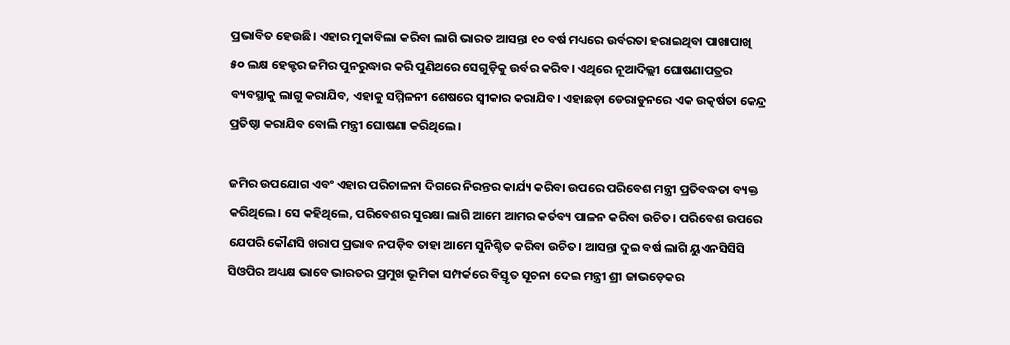ପ୍ରଭାବିତ ହେଉଛି। ଏହାର ମୁକାବିଲା କରିବା ଲାଗି ଭାରତ ଆସନ୍ତା ୧୦ ବର୍ଷ ମଧ୍ୟରେ ଉର୍ବରତା ହରାଇଥିବା ପାଖାପାଖି ୫୦ ଲକ୍ଷ ହେକ୍ଟର ଜମିର ପୁନରୁଦ୍ଧାର କରି ପୁଣିଥରେ ସେଗୁଡ଼ିକୁ ଉର୍ବର କରିବ। ଏଥିରେ ନୂଆଦିଲ୍ଲୀ ଘୋଷଣାପତ୍ରର ବ୍ୟବସ୍ଥାକୁ ଲାଗୁ କରାଯିବ, ଏହାକୁ ସମ୍ମିଳନୀ ଶେଷରେ ସ୍ୱୀକାର କରାଯିବ। ଏହାଛଡ଼ା ଡେରାଡୁନରେ ଏକ ଉତ୍କର୍ଷତା କେନ୍ଦ୍ର ପ୍ରତିଷ୍ଠା କରାଯିବ ବୋଲି ମନ୍ତ୍ରୀ ଘୋଷଣା କରିଥିଲେ।

ଜମିର ଉପଯୋଗ ଏବଂ ଏହାର ପରିଚାଳନା ଦିଗରେ ନିରନ୍ତର କାର୍ଯ୍ୟ କରିବା ଉପରେ ପରିବେଶ ମନ୍ତ୍ରୀ ପ୍ରତିବଦ୍ଧତା ବ୍ୟକ୍ତ କରିଥିଲେ। ସେ କହିଥିଲେ, ପରିବେଶର ସୁରକ୍ଷା ଲାଗି ଆମେ ଆମର କର୍ତବ୍ୟ ପାଳନ କରିବା ଉଚିତ। ପରିବେଶ ଉପରେ ଯେପରି କୌଣସି ଖରାପ ପ୍ରଭାବ ନପଡ଼ିବ ତାହା ଆମେ ସୁନିଶ୍ଚିତ କରିବା ଉଚିତ। ଆସନ୍ତା ଦୁଇ ବର୍ଷ ଲାଗି ୟୁଏନସିସିସି ସିଓପିର ଅଧ୍ୟକ୍ଷ ଭାବେ ଭାରତର ପ୍ରମୁଖ ଭୂମିକା ସମ୍ପର୍କରେ ବିସ୍ତୃତ ସୂଚନା ଦେଇ ମନ୍ତ୍ରୀ ଶ୍ରୀ ଜାଭଡ଼େକର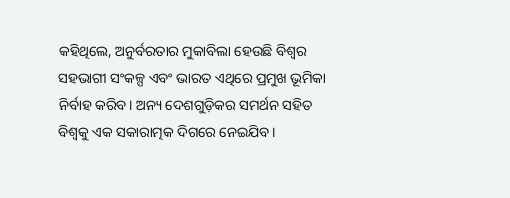କହିଥିଲେ, ଅନୁର୍ବରତାର ମୁକାବିଲା ହେଉଛି ବିଶ୍ୱର ସହଭାଗୀ ସଂକଳ୍ପ ଏବଂ ଭାରତ ଏଥିରେ ପ୍ରମୁଖ ଭୂମିକା ନିର୍ବାହ କରିବ। ଅନ୍ୟ ଦେଶଗୁଡ଼ିକର ସମର୍ଥନ ସହିତ ବିଶ୍ୱକୁ ଏକ ସକାରାତ୍ମକ ଦିଗରେ ନେଇଯିବ।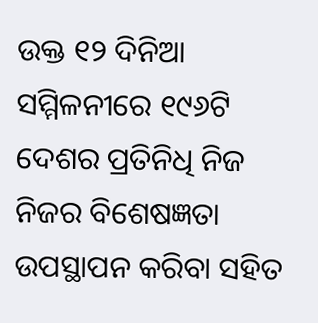ଉକ୍ତ ୧୨ ଦିନିଆ ସମ୍ମିଳନୀରେ ୧୯୬ଟି ଦେଶର ପ୍ରତିନିଧି ନିଜ ନିଜର ବିଶେଷଜ୍ଞତା ଉପସ୍ଥାପନ କରିବା ସହିତ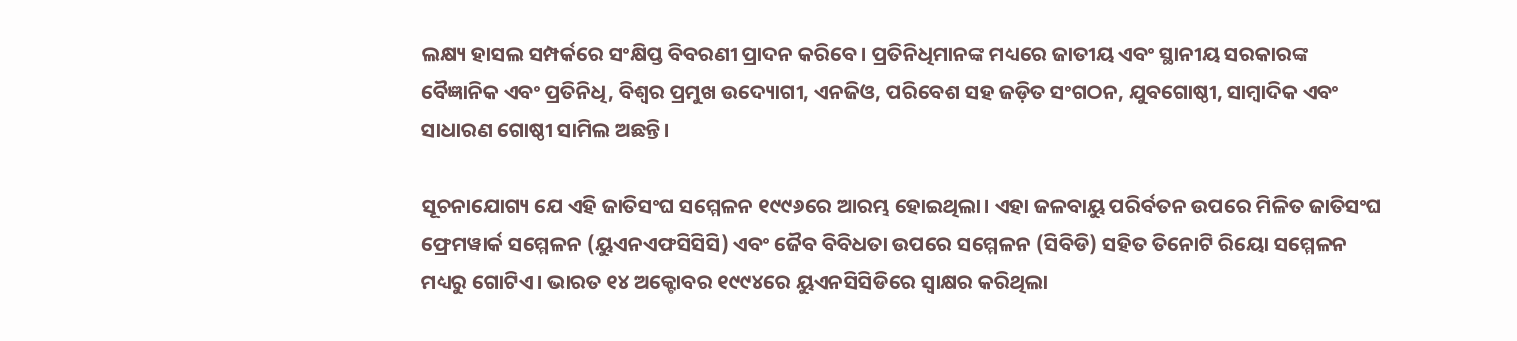ଲକ୍ଷ୍ୟ ହାସଲ ସମ୍ପର୍କରେ ସଂକ୍ଷିପ୍ତ ବିବରଣୀ ପ୍ରାଦନ କରିବେ। ପ୍ରତିନିଧିମାନଙ୍କ ମଧ୍ୟରେ ଜାତୀୟ ଏବଂ ସ୍ଥାନୀୟ ସରକାରଙ୍କ ବୈଜ୍ଞାନିକ ଏବଂ ପ୍ରତିନିଧି, ବିଶ୍ୱର ପ୍ରମୁଖ ଉଦ୍ୟୋଗୀ, ଏନଜିଓ, ପରିବେଶ ସହ ଜଡ଼ିତ ସଂଗଠନ, ଯୁବଗୋଷ୍ଠୀ, ସାମ୍ବାଦିକ ଏବଂ ସାଧାରଣ ଗୋଷ୍ଠୀ ସାମିଲ ଅଛନ୍ତି।

ସୂଚନାଯୋଗ୍ୟ ଯେ ଏହି ଜାତିସଂଘ ସମ୍ମେଳନ ୧୯୯୬ରେ ଆରମ୍ଭ ହୋଇଥିଲା। ଏହା ଜଳବାୟୁ ପରିର୍ବତନ ଉପରେ ମିଳିତ ଜାତିସଂଘ ଫ୍ରେମୱାର୍କ ସମ୍ମେଳନ (ୟୁଏନଏଫସିସିସି) ଏବଂ ଜୈବ ବିବିଧତା ଉପରେ ସମ୍ମେଳନ (ସିବିଡି) ସହିତ ତିନୋଟି ରିୟୋ ସମ୍ମେଳନ ମଧ୍ୟରୁ ଗୋଟିଏ। ଭାରତ ୧୪ ଅକ୍ଟୋବର ୧୯୯୪ରେ ୟୁଏନସିସିଡିରେ ସ୍ୱାକ୍ଷର କରିଥିଲା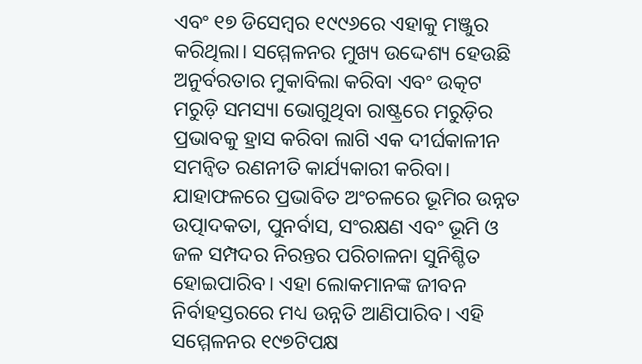ଏବଂ ୧୭ ଡିସେମ୍ବର ୧୯୯୬ରେ ଏହାକୁ ମଞ୍ଜୁର କରିଥିଲା। ସମ୍ମେଳନର ମୁଖ୍ୟ ଉଦ୍ଦେଶ୍ୟ ହେଉଛି ଅନୁର୍ବରତାର ମୁକାବିଲା କରିବା ଏବଂ ଉତ୍କଟ ମରୁଡ଼ି ସମସ୍ୟା ଭୋଗୁଥିବା ରାଷ୍ଟ୍ରରେ ମରୁଡ଼ିର ପ୍ରଭାବକୁ ହ୍ରାସ କରିବା ଲାଗି ଏକ ଦୀର୍ଘକାଳୀନ ସମନ୍ୱିତ ରଣନୀତି କାର୍ଯ୍ୟକାରୀ କରିବା। ଯାହାଫଳରେ ପ୍ରଭାବିତ ଅଂଚଳରେ ଭୂମିର ଉନ୍ନତ ଉତ୍ପାଦକତା, ପୁନର୍ବାସ, ସଂରକ୍ଷଣ ଏବଂ ଭୂମି ଓ ଜଳ ସମ୍ପଦର ନିରନ୍ତର ପରିଚାଳନା ସୁନିଶ୍ଚିତ ହୋଇପାରିବ। ଏହା ଲୋକମାନଙ୍କ ଜୀବନ ନିର୍ବାହସ୍ତରରେ ମଧ୍ୟ ଉନ୍ନତି ଆଣିପାରିବ। ଏହି ସମ୍ମେଳନର ୧୯୭ଟିପକ୍ଷ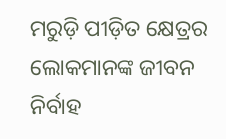ମରୁଡ଼ି ପୀଡ଼ିତ କ୍ଷେତ୍ରର ଲୋକମାନଙ୍କ ଜୀବନ ନିର୍ବାହ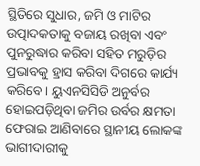ସ୍ଥିତିରେ ସୁଧାର, ଜମି ଓ ମାଟିର ଉତ୍ପାଦକତାକୁ ବଜାୟ ରଖିବା ଏବଂ ପୁନରୁଦ୍ଧାର କରିବା ସହିତ ମରୁଡ଼ିର ପ୍ରଭାବକୁ ହ୍ରାସ କରିବା ଦିଗରେ କାର୍ଯ୍ୟ କରିବେ। ୟୁଏନସିସିଡି ଅନୁର୍ବର ହୋଇପଡ଼ିଥିବା ଜମିର ଉର୍ବର କ୍ଷମତା ଫେରାଇ ଆଣିବାରେ ସ୍ଥାନୀୟ ଲୋକଙ୍କ ଭାଗୀଦାରୀକୁ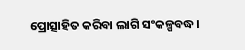ପ୍ରୋତ୍ସାହିତ କରିବା ଲାଗି ସଂକଳ୍ପବଦ୍ଧ।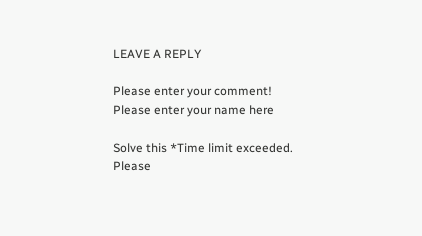LEAVE A REPLY

Please enter your comment!
Please enter your name here

Solve this *Time limit exceeded. Please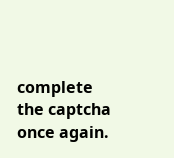complete the captcha once again.